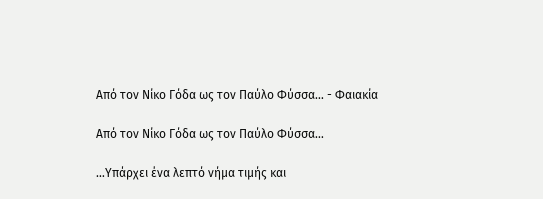Από τον Νίκο Γόδα ως τον Παύλο Φύσσα… - Φαιακία

Από τον Νίκο Γόδα ως τον Παύλο Φύσσα…

…Υπάρχει ένα λεπτό νήμα τιμής και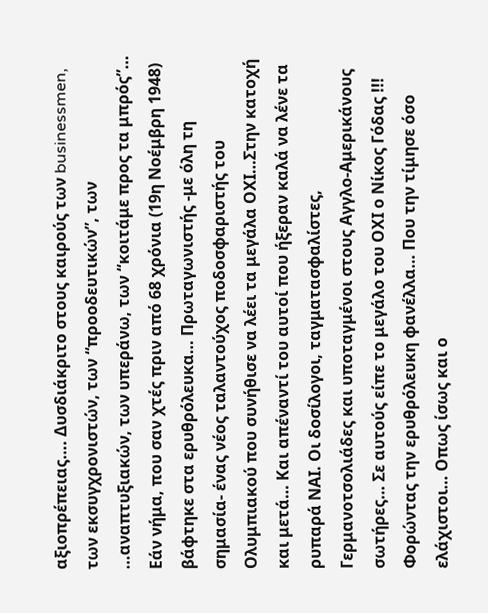αξιοπρέπειας…. Δυσδιάκριτο στους καιρούς των businessmen, των εκσυγχρονιστών, των “προοδευτικών”, των …αναπτυξιακών, των υπεράνω, των “κοιτάμε προς τα μπρός”… Εάν νήμα, που σαν χτές πριν από 68 χρόνια (19η Νοέμβρη 1948) βάφτηκε στα ερυθρόλευκα… Πρωταγωνιστής -με όλη τη σημασία- ένας νέος ταλαντούχος ποδοσφαριστής του Ολυμπιακού που συνήθισε να λέει τα μεγάλα ΟΧΙ…Στην κατοχή και μετά… Και απέναντί του αυτοί που ήξεραν καλά να λένε τα ρυπαρά ΝΑΙ. Οι δοσίλογοι, ταγματασφαλίστες, Γερμανοτσολιάδες και υποταγμένοι στους Αγγλο-Αμερικάνους σωτήρες… Σε αυτούς είπε το μεγάλο του ΟΧΙ ο Νίκος Γόδας !!! Φορώντας την ερυθρόλευκη φανέλλα… Που την τίμησε όσο ελάχιστοι… Οπως ίσως και ο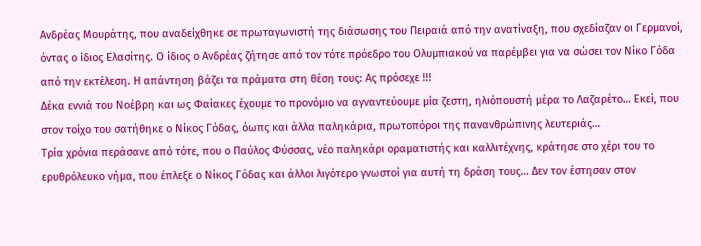Ανδρέας Μουράτης, που αναδείχθηκε σε πρωταγωνιστή της διάσωσης του Πειραιά από την ανατίναξη, που σχεδίαζαν οι Γερμανοί, όντας ο ίδιος Ελασίτης. Ο ίδιος ο Ανδρέας ζήτησε από τον τότε πρόεδρο του Ολυμπιακού να παρέμβει για να σώσει τον Νίκο Γόδα από την εκτέλεση. Η απάντηση βάζει τα πράματα στη θέση τους: Ας πρόσεχε !!!
Δέκα εννιά του Νοέβρη και ως Φαίακες έχουμε το προνόμιο να αγναντεύουμε μία ζεστη, ηλιόπουστή μέρα το Λαζαρέτο… Εκεί, που στον τοίχο του σατήθηκε ο Νίκος Γόδας, όωπς και άλλα παληκάρια, πρωτοπόροι της πανανθρώπινης λευτεριάς…
Τρία χρόνια περάσανε από τότε, που ο Παύλος Φύσσας, νέο παληκάρι οραματιστής και καλλιτέχνης, κράτησε στο χέρι του το ερυθρόλευκο νήμα, που έπλεξε ο Νίκος Γόδας και άλλοι λιγότερο γνωστοί για αυτή τη δράση τους… Δεν τον έστησαν στον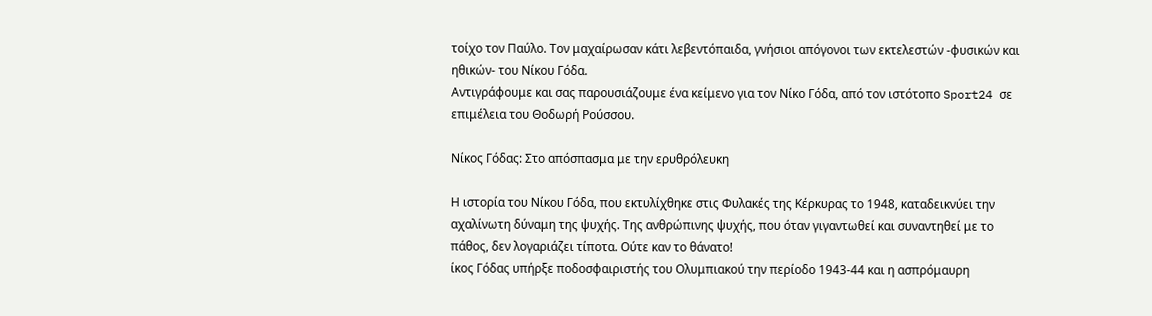τοίχο τον Παύλο. Τον μαχαίρωσαν κάτι λεβεντόπαιδα, γνήσιοι απόγονοι των εκτελεστών -φυσικών και ηθικών- του Νίκου Γόδα.
Αντιγράφουμε και σας παρουσιάζουμε ένα κείμενο για τον Νίκο Γόδα, από τον ιστότοπο Sport24 σε επιμέλεια του Θοδωρή Ρούσσου.

Νίκος Γόδας: Στο απόσπασμα με την ερυθρόλευκη

Η ιστορία του Νίκου Γόδα, που εκτυλίχθηκε στις Φυλακές της Κέρκυρας το 1948, καταδεικνύει την αχαλίνωτη δύναμη της ψυχής. Της ανθρώπινης ψυχής, που όταν γιγαντωθεί και συναντηθεί με το πάθος, δεν λογαριάζει τίποτα. Ούτε καν το θάνατο!
ίκος Γόδας υπήρξε ποδοσφαιριστής του Ολυμπιακού την περίοδο 1943-44 και η ασπρόμαυρη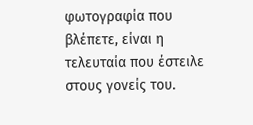φωτογραφία που βλέπετε, είναι η τελευταία που έστειλε στους γονείς του.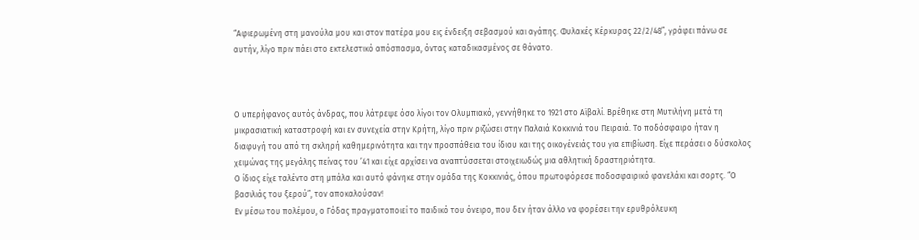“Αφιερωμένη στη μανούλα μου και στον πατέρα μου εις ένδειξη σεβασμού και αγάπης. Φυλακές Κέρκυρας 22/2/48”, γράφει πάνω σε αυτήν, λίγο πριν πάει στο εκτελεστικό απόσπασμα, όντας καταδικασμένος σε θάνατο.



Ο υπερήφανος αυτός άνδρας, που λάτρεψε όσο λίγοι τον Ολυμπιακό, γεννήθηκε το 1921 στο Αϊβαλί. Βρέθηκε στη Μυτιλήνη μετά τη μικρασιατική καταστροφή και εν συνεχεία στην Κρήτη, λίγο πριν ριζώσει στην Παλαιά Κοκκινιά του Πειραιά. Το ποδόσφαιρο ήταν η διαφυγή του από τη σκληρή καθημερινότητα και την προσπάθεια του ίδιου και της οικογένειάς του για επιβίωση. Είχε περάσει ο δύσκολος χειμώνας της μεγάλης πείνας του ’41 και είχε αρχίσει να αναπτύσσεται στοιχειωδώς μια αθλητική δραστηριότητα.
Ο ίδιος είχε ταλέντο στη μπάλα και αυτό φάνηκε στην ομάδα της Κοκκινιάς, όπου πρωτοφόρεσε ποδοσφαιρικό φανελάκι και σορτς. “Ο βασιλιάς του ξερού”, τον αποκαλούσαν!
Εν μέσω του πολέμου, ο Γόδας πραγματοποιεί το παιδικό του όνειρο, που δεν ήταν άλλο να φορέσει την ερυθρόλευκη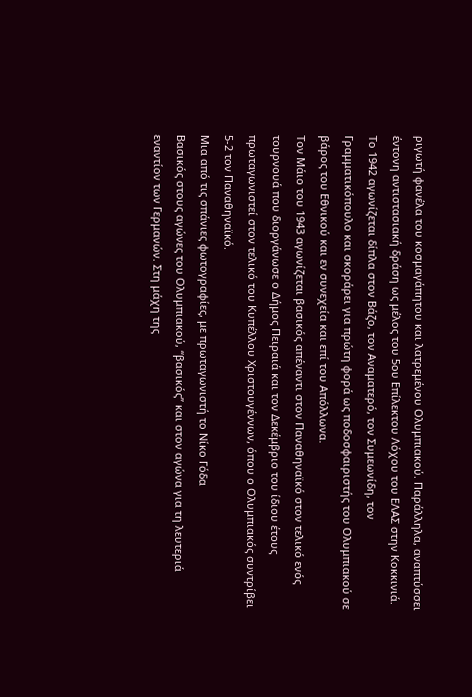ριγωτή φανέλα του κοσμαγάπητου και λατρεμένου Ολυμπιακού. Παράλληλα, αναπτύσσει έντονη αντιστασιακή δράση ως μέλος του 5ου Επίλεκτου Λόχου του ΕΛΑΣ στην Κοκκινιά.
Το 1942 αγωνίζεται δίπλα στον Βάζο, τον Αναματερό, τον Συμεωνίδη, τον Γραμματικόπουλο και σκοράρει για πρώτη φορά ως ποδοσφαιριστής του Ολυμπιακού σε βάρος του Εθνικού και εν συνεχεία και επί του Απόλλωνα.
Τον Μάιο του 1943 αγωνίζεται βασικός απέναντι στον Παναθηναϊκό στον τελικό ενός τουρνουά που διοργάνωσε ο Δήμος Πειραιά και τον Δεκέμβριο του ίδιου έτους πρωταγωνιστεί στον τελικό του Κυπέλλου Χριστουγέννων, όπου ο Ολυμπιακός συντρίβει 5-2 τον Παναθηναϊκό.
Μια από τις σπάνιες φωτογραφίες, με πρωταγωνιστή το Νίκο Γόδα
Βασικός στους αγώνες του Ολυμπιακού, “βασικός” και στον αγώνα για τη λευτεριά εναντίον των Γερμανών. Στη μάχη της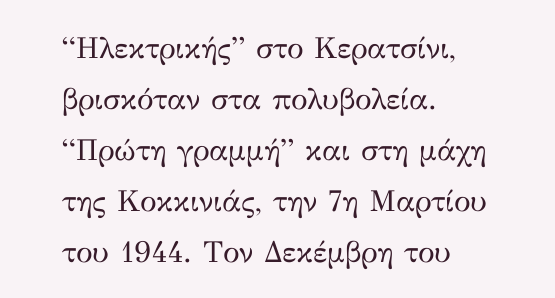“Ηλεκτρικής” στο Κερατσίνι, βρισκόταν στα πολυβολεία. “Πρώτη γραμμή” και στη μάχη της Κοκκινιάς, την 7η Μαρτίου του 1944. Τον Δεκέμβρη του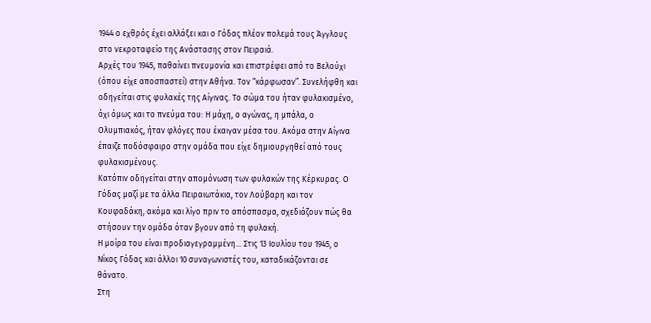1944 ο εχθρός έχει αλλάξει και ο Γόδας πλέον πολεμά τους Άγγλους στο νεκροταφείο της Ανάστασης στον Πειραιά.
Αρχές του 1945, παθαίνει πνευμονία και επιστρέφει από το Βελούχι (όπου είχε αποσπαστεί) στην Αθήνα. Τον “κάρφωσαν”. Συνελήφθη και οδηγείται στις φυλακές της Αίγινας. Το σώμα του ήταν φυλακισμένο, όχι όμως και το πνεύμα του: Η μάχη, ο αγώνας, η μπάλα, ο Ολυμπιακός, ήταν φλόγες που έκαιγαν μέσα του. Ακόμα στην Αίγινα έπαιζε ποδόσφαιρο στην ομάδα που είχε δημιουργηθεί από τους φυλακισμένους.
Κατόπιν οδηγείται στην απομόνωση των φυλακών της Κέρκυρας. Ο Γόδας μαζί με τα άλλα Πειραιωτάκια, τον Λούβαρη και τον Κουφαδάκη, ακόμα και λίγο πριν το απόσπασμα, σχεδιάζουν πώς θα στήσουν την ομάδα όταν βγουν από τη φυλακή.
Η μοίρα του είναι προδιαγεγραμμένη… Στις 13 Ιουλίου του 1945, ο Νίκος Γόδας και άλλοι 10 συναγωνιστές του, καταδικάζονται σε θάνατο.
Στη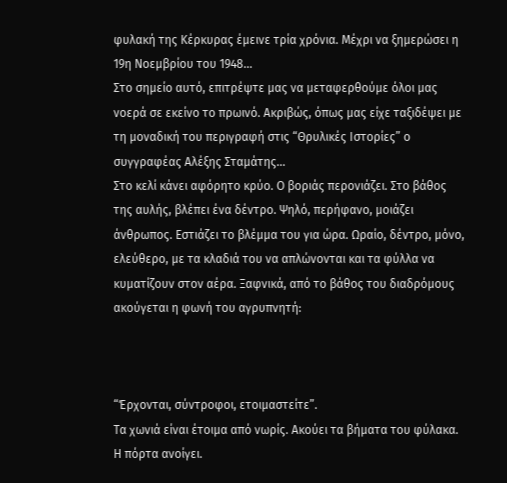φυλακή της Κέρκυρας έμεινε τρία χρόνια. Μέχρι να ξημερώσει η 19η Νοεμβρίου του 1948…
Στο σημείο αυτό, επιτρέψτε μας να μεταφερθούμε όλοι μας νοερά σε εκείνο το πρωινό. Ακριβώς, όπως μας είχε ταξιδέψει με τη μοναδική του περιγραφή στις “Θρυλικές Ιστορίες” ο συγγραφέας Αλέξης Σταμάτης…
Στο κελί κάνει αφόρητο κρύο. Ο βοριάς περονιάζει. Στο βάθος της αυλής, βλέπει ένα δέντρο. Ψηλό, περήφανο, μοιάζει άνθρωπος. Εστιάζει το βλέμμα του για ώρα. Ωραίο, δέντρο, μόνο, ελεύθερο, με τα κλαδιά του να απλώνονται και τα φύλλα να κυματίζουν στον αέρα. Ξαφνικά, από το βάθος του διαδρόμους ακούγεται η φωνή του αγρυπνητή:



“Έρχονται, σύντροφοι, ετοιμαστείτε”.
Τα χωνιά είναι έτοιμα από νωρίς. Ακούει τα βήματα του φύλακα. Η πόρτα ανοίγει.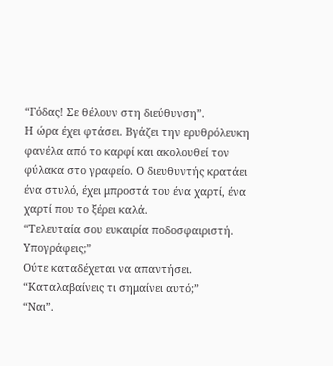“Γόδας! Σε θέλουν στη διεύθυνση”.
Η ώρα έχει φτάσει. Βγάζει την ερυθρόλευκη φανέλα από το καρφί και ακολουθεί τον φύλακα στο γραφείο. Ο διευθυντής κρατάει ένα στυλό, έχει μπροστά του ένα χαρτί, ένα χαρτί που το ξέρει καλά.
“Τελευταία σου ευκαιρία ποδοσφαιριστή. Υπογράφεις;”
Ούτε καταδέχεται να απαντήσει.
“Καταλαβαίνεις τι σημαίνει αυτό;”
“Ναι”.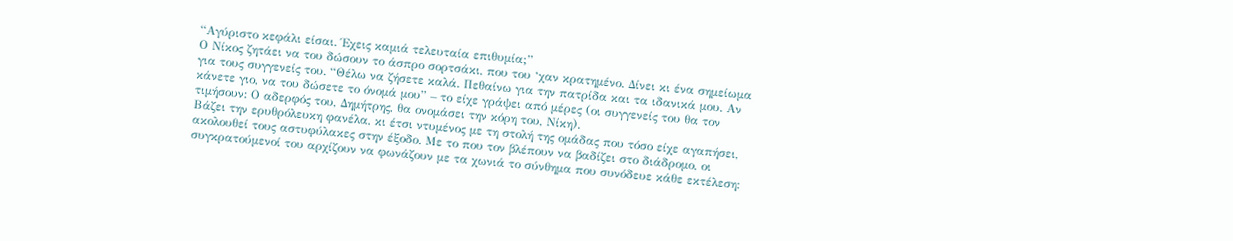“Αγύριστο κεφάλι είσαι. Έχεις καμιά τελευταία επιθυμία;”
Ο Νίκος ζητάει να του δώσουν το άσπρο σορτσάκι, που του ‘χαν κρατημένο. Δίνει κι ένα σημείωμα για τους συγγενείς του. “Θέλω να ζήσετε καλά. Πεθαίνω για την πατρίδα και τα ιδανικά μου. Αν κάνετε γιο, να του δώσετε το όνομά μου” – το είχε γράψει από μέρες (οι συγγενείς του θα τον τιμήσουν: Ο αδερφός του, Δημήτρης, θα ονομάσει την κόρη του, Νίκη).
Βάζει την ερυθρόλευκη φανέλα, κι έτσι ντυμένος με τη στολή της ομάδας που τόσο είχε αγαπήσει, ακολουθεί τους αστυφύλακες στην έξοδο. Με το που τον βλέπουν να βαδίζει στο διάδρομο, οι συγκρατούμενοί του αρχίζουν να φωνάζουν με τα χωνιά το σύνθημα που συνόδευε κάθε εκτέλεση: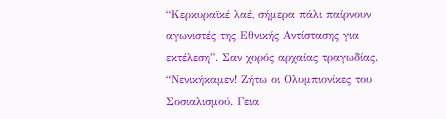“Κερκυραϊκέ λαέ, σήμερα πάλι παίρνουν αγωνιστές της Εθνικής Αντίστασης για εκτέλεση”. Σαν χορός αρχαίας τραγωδίας.
“Νενικήκαμεν! Ζήτω οι Ολυμπιονίκες του Σοσιαλισμού. Γεια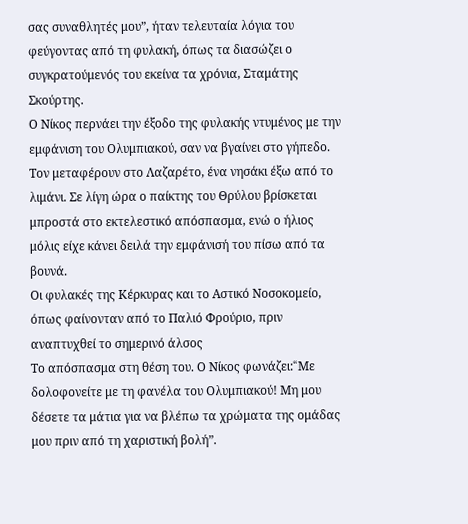σας συναθλητές μου”, ήταν τελευταία λόγια του φεύγοντας από τη φυλακή, όπως τα διασώζει ο συγκρατούμενός του εκείνα τα χρόνια, Σταμάτης Σκούρτης.
Ο Νίκος περνάει την έξοδο της φυλακής ντυμένος με την εμφάνιση του Ολυμπιακού, σαν να βγαίνει στο γήπεδο. Τον μεταφέρουν στο Λαζαρέτο, ένα νησάκι έξω από το λιμάνι. Σε λίγη ώρα ο παίκτης του Θρύλου βρίσκεται μπροστά στο εκτελεστικό απόσπασμα, ενώ ο ήλιος μόλις είχε κάνει δειλά την εμφάνισή του πίσω από τα βουνά.
Οι φυλακές της Κέρκυρας και το Αστικό Νοσοκομείο, όπως φαίνονταν από το Παλιό Φρούριο, πριν αναπτυχθεί το σημερινό άλσος
Το απόσπασμα στη θέση του. Ο Νίκος φωνάζει:“Mε δολοφονείτε με τη φανέλα του Ολυμπιακού! Μη μου δέσετε τα μάτια για να βλέπω τα χρώματα της ομάδας μου πριν από τη χαριστική βολή”.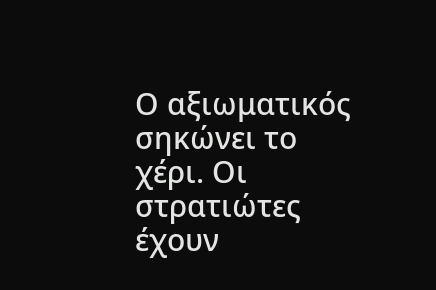Ο αξιωματικός σηκώνει το χέρι. Οι στρατιώτες έχουν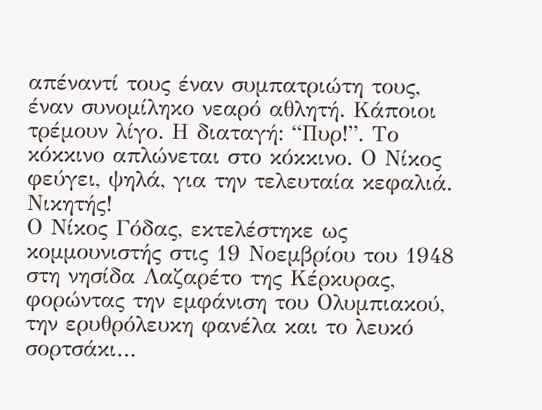απέναντί τους έναν συμπατριώτη τους, έναν συνομίληκο νεαρό αθλητή. Κάποιοι τρέμουν λίγο. Η διαταγή: “Πυρ!”. Το κόκκινο απλώνεται στο κόκκινο. Ο Νίκος φεύγει, ψηλά, για την τελευταία κεφαλιά. Νικητής!
Ο Νίκος Γόδας, εκτελέστηκε ως κομμουνιστής στις 19 Νοεμβρίου του 1948 στη νησίδα Λαζαρέτο της Κέρκυρας, φορώντας την εμφάνιση του Ολυμπιακού, την ερυθρόλευκη φανέλα και το λευκό σορτσάκι…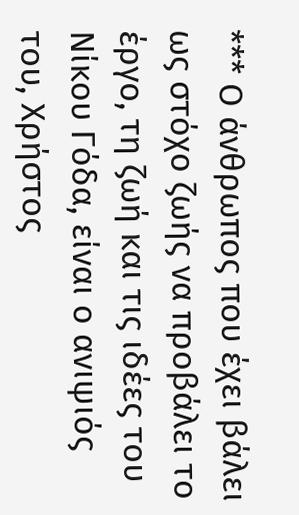*** Ο άνθρωπος που έχει βάλει ως στόχο ζωής να προβάλει το έργο, τη ζωή και τις ιδέες του Νίκου Γόδα, είναι ο ανιψιός του, Χρήστος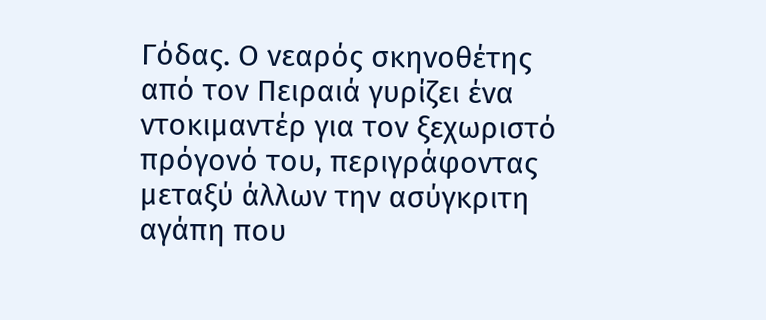Γόδας. Ο νεαρός σκηνοθέτης από τον Πειραιά γυρίζει ένα ντοκιμαντέρ για τον ξεχωριστό πρόγονό του, περιγράφοντας μεταξύ άλλων την ασύγκριτη αγάπη που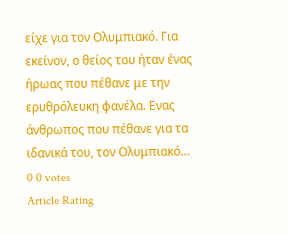είχε για τον Ολυμπιακό. Για εκείνον, ο θείος του ήταν ένας ήρωας που πέθανε με την ερυθρόλευκη φανέλα. Ενας άνθρωπος που πέθανε για τα ιδανικά του, τον Ολυμπιακό…
0 0 votes
Article Rating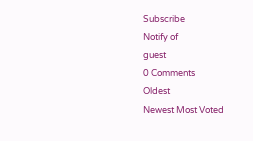Subscribe
Notify of
guest
0 Comments
Oldest
Newest Most Voted